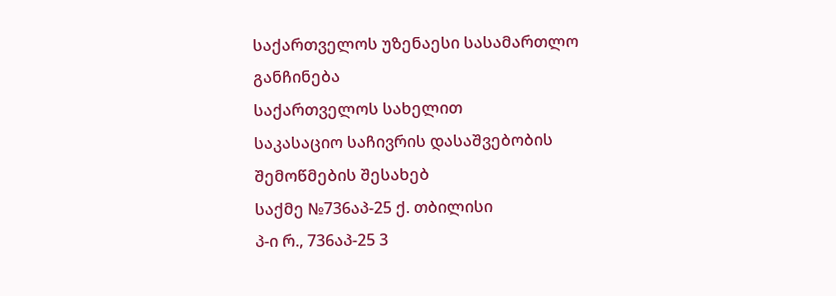საქართველოს უზენაესი სასამართლო
განჩინება
საქართველოს სახელით
საკასაციო საჩივრის დასაშვებობის
შემოწმების შესახებ
საქმე №736აპ-25 ქ. თბილისი
პ-ი რ., 736აპ-25 3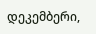დეკემბერი,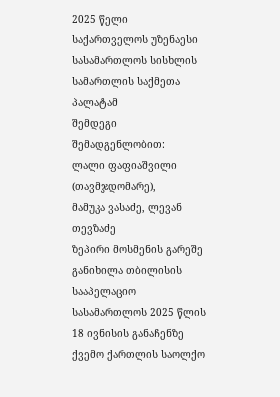2025 წელი
საქართველოს უზენაესი სასამართლოს სისხლის სამართლის საქმეთა პალატამ
შემდეგი შემადგენლობით:
ლალი ფაფიაშვილი (თავმჯდომარე),
მამუკა ვასაძე, ლევან თევზაძე
ზეპირი მოსმენის გარეშე განიხილა თბილისის სააპელაციო სასამართლოს 2025 წლის 18 ივნისის განაჩენზე ქვემო ქართლის საოლქო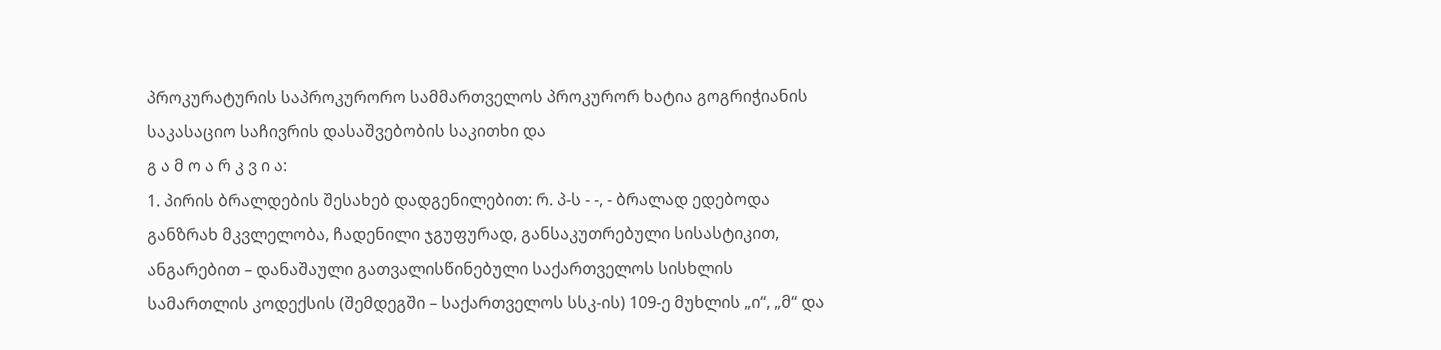პროკურატურის საპროკურორო სამმართველოს პროკურორ ხატია გოგრიჭიანის საკასაციო საჩივრის დასაშვებობის საკითხი და
გ ა მ ო ა რ კ ვ ი ა:
1. პირის ბრალდების შესახებ დადგენილებით: რ. პ-ს - -, - ბრალად ედებოდა განზრახ მკვლელობა, ჩადენილი ჯგუფურად, განსაკუთრებული სისასტიკით, ანგარებით – დანაშაული გათვალისწინებული საქართველოს სისხლის სამართლის კოდექსის (შემდეგში – საქართველოს სსკ-ის) 109-ე მუხლის „ი“, „მ“ და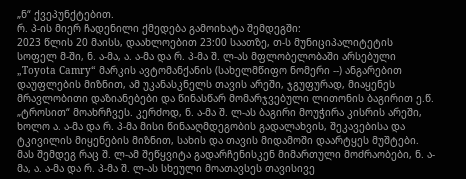„ნ“ ქვეპუნქტებით.
რ. პ-ის მიერ ჩადენილი ქმედება გამოიხატა შემდეგში:
2023 წლის 20 მაისს, დაახლოებით 23:00 საათზე, თ-ს მუნიციპალიტეტის სოფელ მ-ში, ნ. ა-მა, ა. ა-მა და რ. პ-მა შ. ლ-ას მფლობელობაში არსებული „Toyota Camry“ მარკის ავტომანქანის (სახელმწიფო ნომერი --) ანგარებით დაუფლების მიზნით, ამ უკანასკნელს თავის არეში, ჯგუფურად, მიაყენეს მრავლობითი დაზიანებები და წინასწარ მომარჯვებული ლითონის ბაგირით ე.წ. „ტროსით“ მოახრჩვეს. კერძოდ, ნ. ა-მა შ. ლ-ას ბაგირი მოუჭირა კისრის არეში, ხოლო ა. ა-მა და რ. პ-მა მისი წინააღმდეგობის გადალახვის, შეკავებისა და ტკივილის მიყენების მიზნით, სახის და თავის მიდამოში დაარტყეს მუშტები. მას შემდეგ რაც შ. ლ-ამ შეწყვიტა გადარჩენისკენ მიმართული მოძრაობები, ნ. ა-მა, ა. ა-მა და რ. პ-მა შ. ლ-ას სხეული მოათავსეს თავისივე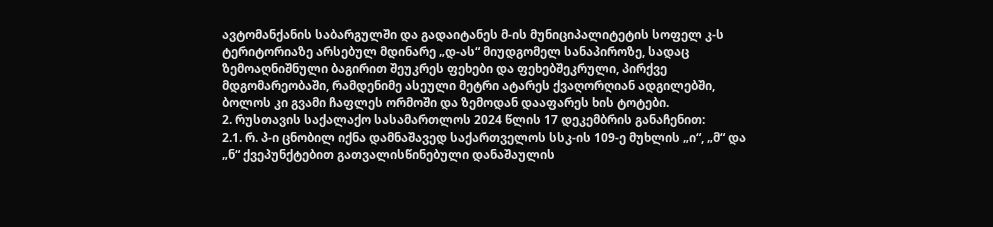ავტომანქანის საბარგულში და გადაიტანეს მ-ის მუნიციპალიტეტის სოფელ კ-ს ტერიტორიაზე არსებულ მდინარე „დ-ას“ მიუდგომელ სანაპიროზე, სადაც ზემოაღნიშნული ბაგირით შეუკრეს ფეხები და ფეხებშეკრული, პირქვე მდგომარეობაში, რამდენიმე ასეული მეტრი ატარეს ქვაღორღიან ადგილებში, ბოლოს კი გვამი ჩაფლეს ორმოში და ზემოდან დააფარეს ხის ტოტები.
2. რუსთავის საქალაქო სასამართლოს 2024 წლის 17 დეკემბრის განაჩენით:
2.1. რ. პ-ი ცნობილ იქნა დამნაშავედ საქართველოს სსკ-ის 109-ე მუხლის „ი“, „მ“ და „ნ“ ქვეპუნქტებით გათვალისწინებული დანაშაულის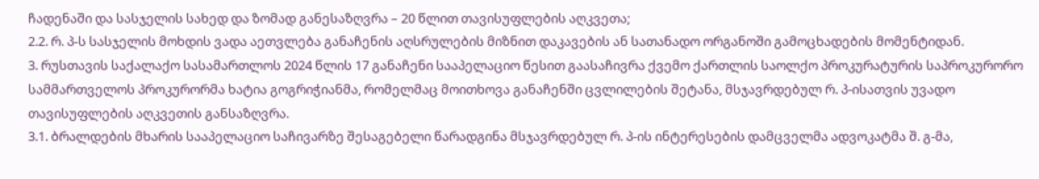ჩადენაში და სასჯელის სახედ და ზომად განესაზღვრა – 20 წლით თავისუფლების აღკვეთა;
2.2. რ. პ-ს სასჯელის მოხდის ვადა აეთვლება განაჩენის აღსრულების მიზნით დაკავების ან სათანადო ორგანოში გამოცხადების მომენტიდან.
3. რუსთავის საქალაქო სასამართლოს 2024 წლის 17 განაჩენი სააპელაციო წესით გაასაჩივრა ქვემო ქართლის საოლქო პროკურატურის საპროკურორო სამმართველოს პროკურორმა ხატია გოგრიჭიანმა, რომელმაც მოითხოვა განაჩენში ცვლილების შეტანა, მსჯავრდებულ რ. პ-ისათვის უვადო თავისუფლების აღკვეთის განსაზღვრა.
3.1. ბრალდების მხარის სააპელაციო საჩივარზე შესაგებელი წარადგინა მსჯავრდებულ რ. პ-ის ინტერესების დამცველმა ადვოკატმა შ. გ-მა,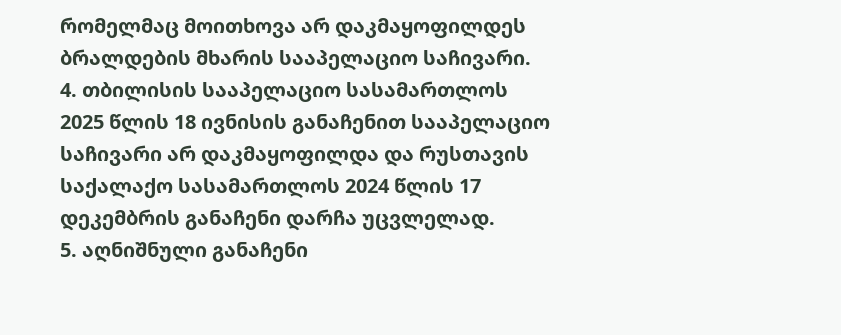რომელმაც მოითხოვა არ დაკმაყოფილდეს ბრალდების მხარის სააპელაციო საჩივარი.
4. თბილისის სააპელაციო სასამართლოს 2025 წლის 18 ივნისის განაჩენით სააპელაციო საჩივარი არ დაკმაყოფილდა და რუსთავის საქალაქო სასამართლოს 2024 წლის 17 დეკემბრის განაჩენი დარჩა უცვლელად.
5. აღნიშნული განაჩენი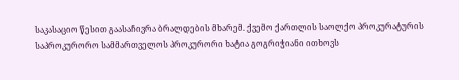საკასაციო წესით გაასაჩივრა ბრალდების მხარემ. ქვემო ქართლის საოლქო პროკურატურის საპროკურორო სამმართველოს პროკურორი ხატია გოგრიჭიანი ითხოვს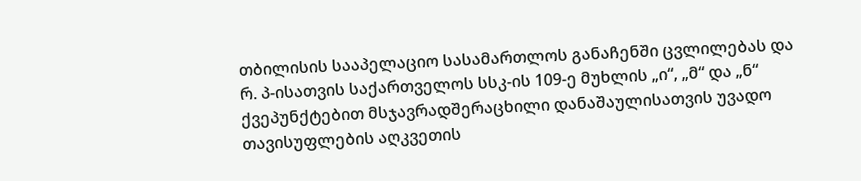თბილისის სააპელაციო სასამართლოს განაჩენში ცვლილებას და რ. პ-ისათვის საქართველოს სსკ-ის 109-ე მუხლის „ი“, „მ“ და „ნ“ ქვეპუნქტებით მსჯავრადშერაცხილი დანაშაულისათვის უვადო თავისუფლების აღკვეთის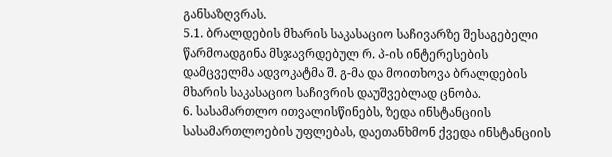განსაზღვრას.
5.1. ბრალდების მხარის საკასაციო საჩივარზე შესაგებელი წარმოადგინა მსჯავრდებულ რ. პ-ის ინტერესების დამცველმა ადვოკატმა შ. გ-მა და მოითხოვა ბრალდების მხარის საკასაციო საჩივრის დაუშვებლად ცნობა.
6. სასამართლო ითვალისწინებს, ზედა ინსტანციის სასამართლოების უფლებას, დაეთანხმონ ქვედა ინსტანციის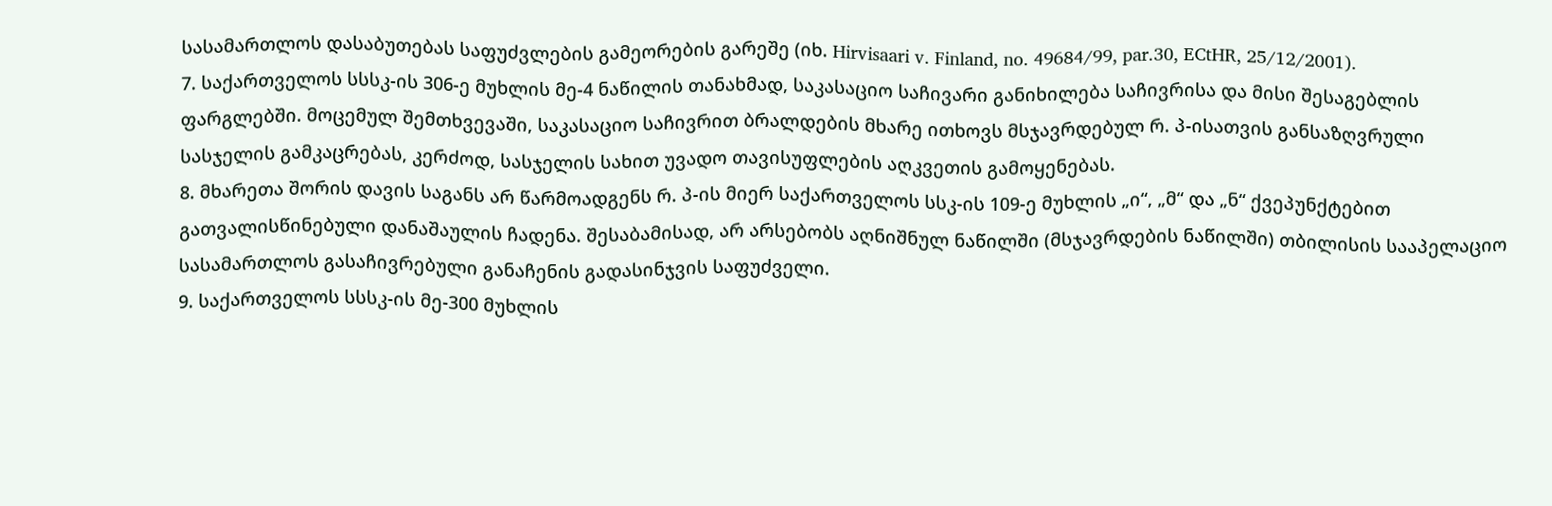სასამართლოს დასაბუთებას საფუძვლების გამეორების გარეშე (იხ. Hirvisaari v. Finland, no. 49684/99, par.30, ECtHR, 25/12/2001).
7. საქართველოს სსსკ-ის 306-ე მუხლის მე-4 ნაწილის თანახმად, საკასაციო საჩივარი განიხილება საჩივრისა და მისი შესაგებლის ფარგლებში. მოცემულ შემთხვევაში, საკასაციო საჩივრით ბრალდების მხარე ითხოვს მსჯავრდებულ რ. პ-ისათვის განსაზღვრული სასჯელის გამკაცრებას, კერძოდ, სასჯელის სახით უვადო თავისუფლების აღკვეთის გამოყენებას.
8. მხარეთა შორის დავის საგანს არ წარმოადგენს რ. პ-ის მიერ საქართველოს სსკ-ის 109-ე მუხლის „ი“, „მ“ და „ნ“ ქვეპუნქტებით გათვალისწინებული დანაშაულის ჩადენა. შესაბამისად, არ არსებობს აღნიშნულ ნაწილში (მსჯავრდების ნაწილში) თბილისის სააპელაციო სასამართლოს გასაჩივრებული განაჩენის გადასინჯვის საფუძველი.
9. საქართველოს სსსკ-ის მე-300 მუხლის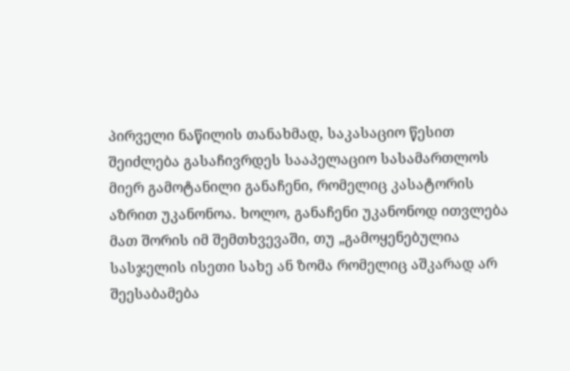პირველი ნაწილის თანახმად, საკასაციო წესით შეიძლება გასაჩივრდეს სააპელაციო სასამართლოს მიერ გამოტანილი განაჩენი, რომელიც კასატორის აზრით უკანონოა. ხოლო, განაჩენი უკანონოდ ითვლება მათ შორის იმ შემთხვევაში, თუ „გამოყენებულია სასჯელის ისეთი სახე ან ზომა რომელიც აშკარად არ შეესაბამება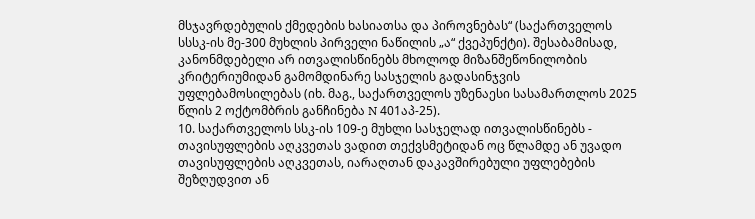მსჯავრდებულის ქმედების ხასიათსა და პიროვნებას“ (საქართველოს სსსკ-ის მე-300 მუხლის პირველი ნაწილის „ა“ ქვეპუნქტი). შესაბამისად, კანონმდებელი არ ითვალისწინებს მხოლოდ მიზანშეწონილობის კრიტერიუმიდან გამომდინარე სასჯელის გადასინჯვის უფლებამოსილებას (იხ. მაგ., საქართველოს უზენაესი სასამართლოს 2025 წლის 2 ოქტომბრის განჩინება N 401აპ-25).
10. საქართველოს სსკ-ის 109-ე მუხლი სასჯელად ითვალისწინებს - თავისუფლების აღკვეთას ვადით თექვსმეტიდან ოც წლამდე ან უვადო თავისუფლების აღკვეთას, იარაღთან დაკავშირებული უფლებების შეზღუდვით ან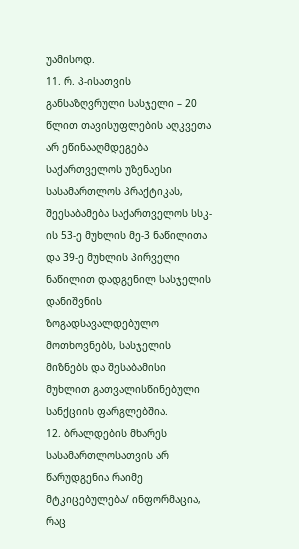უამისოდ.
11. რ. პ-ისათვის განსაზღვრული სასჯელი – 20 წლით თავისუფლების აღკვეთა არ ეწინააღმდეგება საქართველოს უზენაესი სასამართლოს პრაქტიკას, შეესაბამება საქართველოს სსკ-ის 53-ე მუხლის მე-3 ნაწილითა და 39-ე მუხლის პირველი ნაწილით დადგენილ სასჯელის დანიშვნის ზოგადსავალდებულო მოთხოვნებს, სასჯელის მიზნებს და შესაბამისი მუხლით გათვალისწინებული სანქციის ფარგლებშია.
12. ბრალდების მხარეს სასამართლოსათვის არ წარუდგენია რაიმე მტკიცებულება/ ინფორმაცია, რაც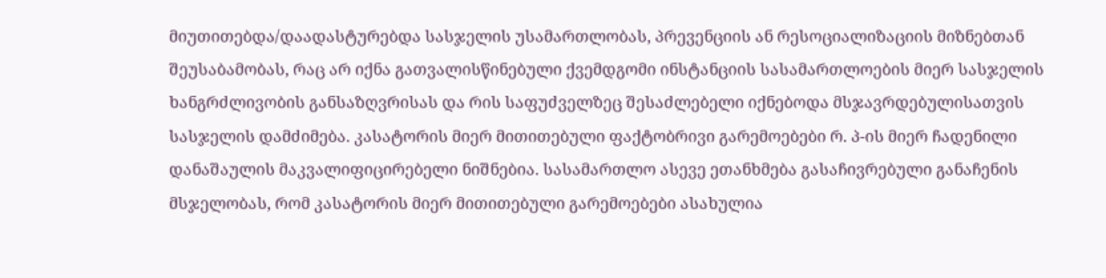მიუთითებდა/დაადასტურებდა სასჯელის უსამართლობას, პრევენციის ან რესოციალიზაციის მიზნებთან შეუსაბამობას, რაც არ იქნა გათვალისწინებული ქვემდგომი ინსტანციის სასამართლოების მიერ სასჯელის ხანგრძლივობის განსაზღვრისას და რის საფუძველზეც შესაძლებელი იქნებოდა მსჯავრდებულისათვის სასჯელის დამძიმება. კასატორის მიერ მითითებული ფაქტობრივი გარემოებები რ. პ-ის მიერ ჩადენილი დანაშაულის მაკვალიფიცირებელი ნიშნებია. სასამართლო ასევე ეთანხმება გასაჩივრებული განაჩენის მსჯელობას, რომ კასატორის მიერ მითითებული გარემოებები ასახულია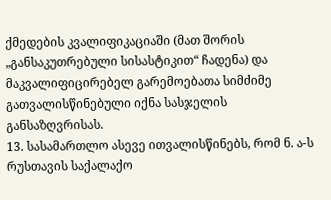ქმედების კვალიფიკაციაში (მათ შორის „განსაკუთრებული სისასტიკით“ ჩადენა) და მაკვალიფიცირებელ გარემოებათა სიმძიმე გათვალისწინებული იქნა სასჯელის განსაზღვრისას.
13. სასამართლო ასევე ითვალისწინებს, რომ ნ. ა-ს რუსთავის საქალაქო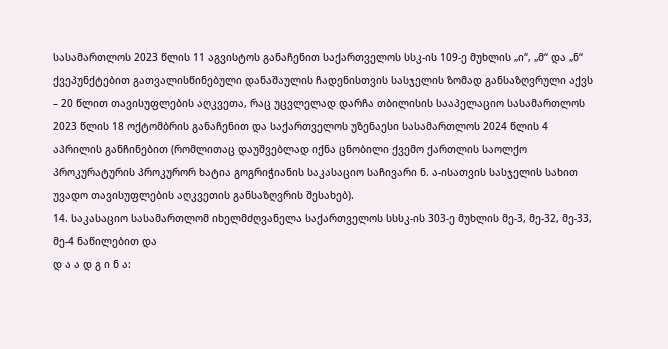სასამართლოს 2023 წლის 11 აგვისტოს განაჩენით საქართველოს სსკ-ის 109-ე მუხლის „ი“, „მ“ და „ნ“ ქვეპუნქტებით გათვალისწინებული დანაშაულის ჩადენისთვის სასჯელის ზომად განსაზღვრული აქვს – 20 წლით თავისუფლების აღკვეთა, რაც უცვლელად დარჩა თბილისის სააპელაციო სასამართლოს 2023 წლის 18 ოქტომბრის განაჩენით და საქართველოს უზენაესი სასამართლოს 2024 წლის 4 აპრილის განჩინებით (რომლითაც დაუშვებლად იქნა ცნობილი ქვემო ქართლის საოლქო პროკურატურის პროკურორ ხატია გოგრიჭიანის საკასაციო საჩივარი ნ. ა-ისათვის სასჯელის სახით უვადო თავისუფლების აღკვეთის განსაზღვრის შესახებ).
14. საკასაციო სასამართლომ იხელმძღვანელა საქართველოს სსსკ-ის 303-ე მუხლის მე-3, მე-32, მე-33, მე-4 ნაწილებით და
დ ა ა დ გ ი ნ ა: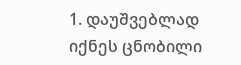1. დაუშვებლად იქნეს ცნობილი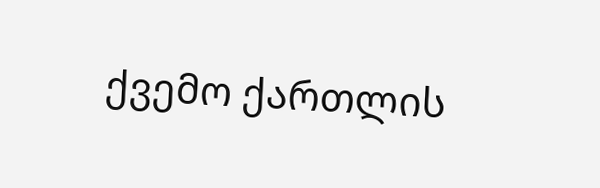ქვემო ქართლის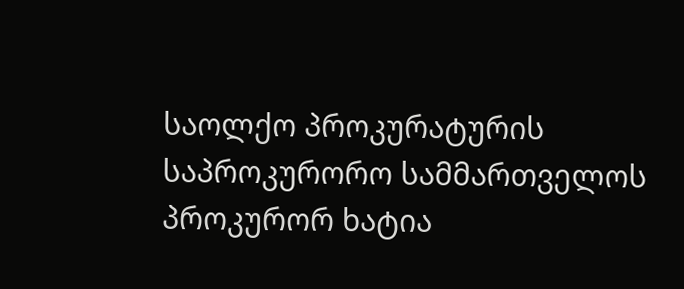საოლქო პროკურატურის საპროკურორო სამმართველოს პროკურორ ხატია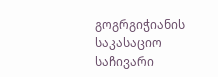გოგრგიჭიანის საკასაციო საჩივარი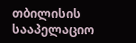თბილისის სააპელაციო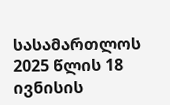სასამართლოს 2025 წლის 18 ივნისის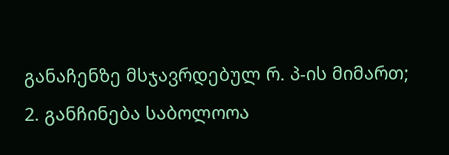განაჩენზე მსჯავრდებულ რ. პ-ის მიმართ;
2. განჩინება საბოლოოა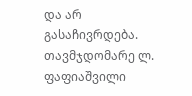და არ გასაჩივრდება.
თავმჯდომარე ლ. ფაფიაშვილი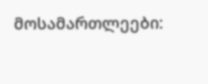მოსამართლეები: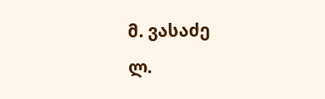მ. ვასაძე
ლ.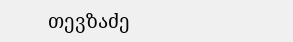თევზაძე